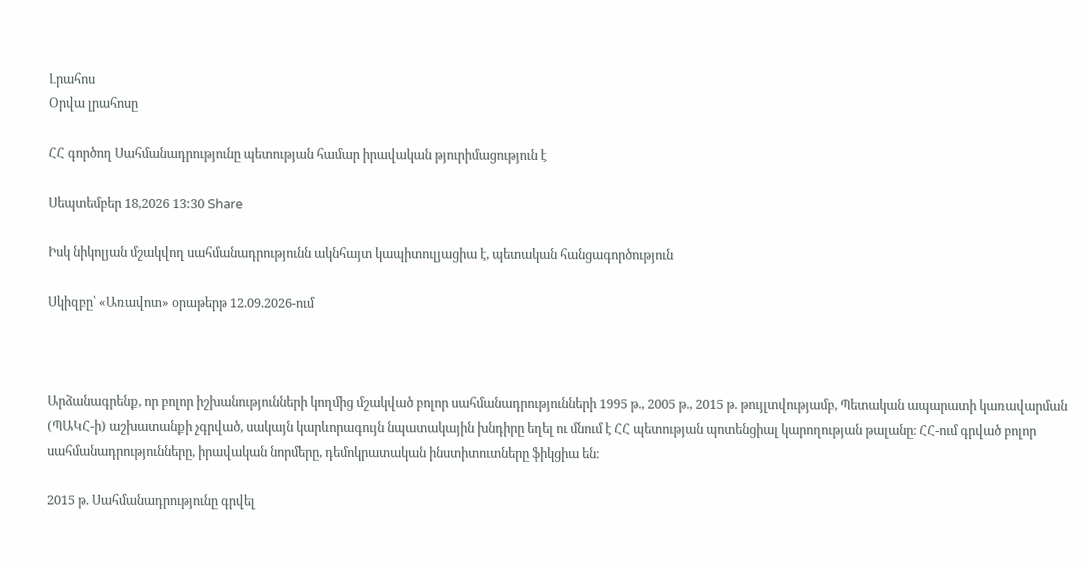Լրահոս
Օրվա լրահոսը

ՀՀ գործող Սահմանադրությունը պետության համար իրավական թյուրիմացություն է

Սեպտեմբեր 18,2026 13:30 Share

Իսկ նիկոլյան մշակվող սահմանադրությունն ակնհայտ կապիտուլյացիա է, պետական հանցագործություն

Սկիզբը՝ «Առավոտ» օրաթերթ 12.09.2026-ում



Արձանագրենք, որ բոլոր իշխանությունների կողմից մշակված բոլոր սահմանադրությունների 1995 թ., 2005 թ., 2015 թ. թույլտվությամբ, Պետական ապարատի կառավարման (ՊԱԿՀ-ի) աշխատանքի չգրված, սակայն կարևորագույն նպատակային խնդիրը եղել ու մնում է ՀՀ պետության պոտենցիալ կարողության թալանը։ ՀՀ-ում գրված բոլոր սահմանադրությունները, իրավական նորմերը, դեմոկրատական ինստիտուտները ֆիկցիա են։

2015 թ. Սահմանադրությունը գրվել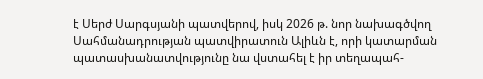է Սերժ Սարգսյանի պատվերով, իսկ 2026 թ. նոր նախագծվող Սահմանադրության պատվիրատուն Ալիևն է, որի կատարման պատասխանատվությունը նա վստահել է իր տեղապահ-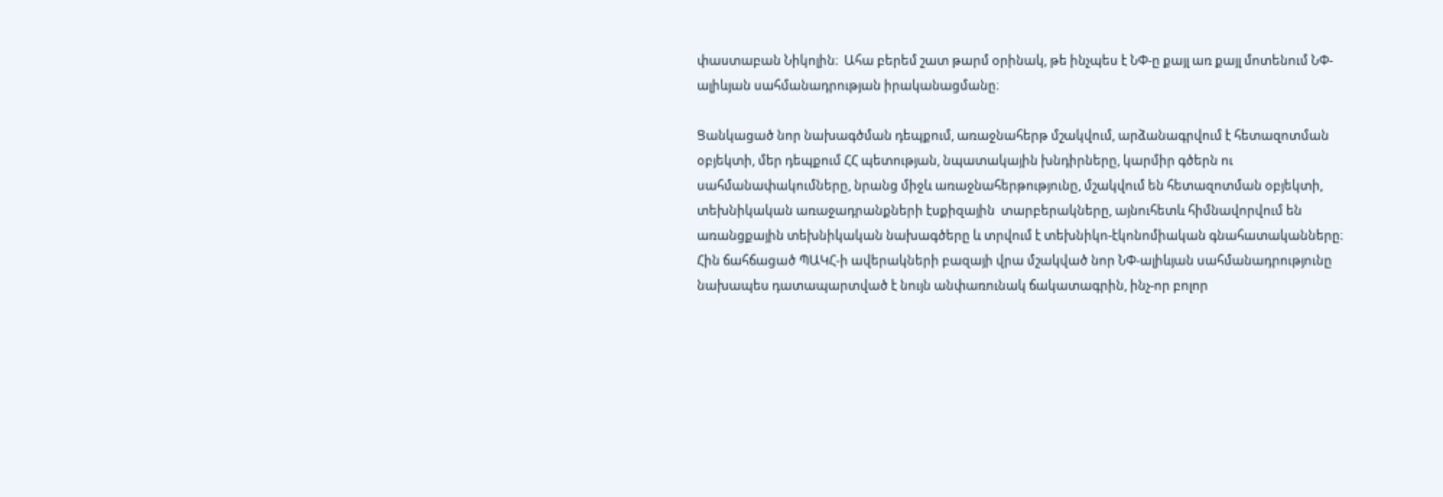փաստաբան Նիկոլին։  Ահա բերեմ շատ թարմ օրինակ, թե ինչպես է ՆՓ-ը քայլ առ քայլ մոտենում ՆՓ-ալիևյան սահմանադրության իրականացմանը։

Ցանկացած նոր նախագծման դեպքում, առաջնահերթ մշակվում, արձանագրվում է հետազոտման օբյեկտի, մեր դեպքում ՀՀ պետության, նպատակային խնդիրները, կարմիր գծերն ու սահմանափակումները, նրանց միջև առաջնահերթությունը, մշակվում են հետազոտման օբյեկտի, տեխնիկական առաջադրանքների էսքիզային  տարբերակները, այնուհետև հիմնավորվում են առանցքային տեխնիկական նախագծերը և տրվում է տեխնիկո-էկոնոմիական գնահատականները։ Հին ճահճացած ՊԱԿՀ-ի ավերակների բազայի վրա մշակված նոր ՆՓ-ալիևյան սահմանադրությունը նախապես դատապարտված է նույն անփառունակ ճակատագրին, ինչ-որ բոլոր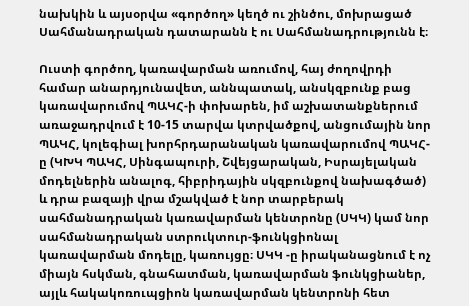նախկին և այսօրվա «գործող» կեղծ ու շինծու, մոխրացած Սահմանադրական դատարանն է ու Սահմանադրությունն է։

Ուստի գործող, կառավարման առումով, հայ ժողովրդի համար անարդյունավետ, աննպատակ, անսկզբունք բաց կառավարումով ՊԱԿՀ-ի փոխարեն, իմ աշխատանքներում առաջադրվում է 10-15 տարվա կտրվածքով, անցումային նոր ՊԱԿՀ, կոլեգիալ խորհրդարանական կառավարումով ՊԱԿՀ-ը (ԿԽԿ ՊԱԿՀ, Սինգապուրի, Շվեյցարական, Իսրայելական մոդելներին անալոգ, հիբրիդային սկզբունքով նախագծած) և դրա բազայի վրա մշակված է նոր տարբերակ սահմանադրական կառավարման կենտրոնը (ՍԿԿ) կամ նոր սահմանադրական ստրուկտուր-ֆունկցիոնալ կառավարման մոդելը, կառույցը։ ՍԿԿ -ը իրականացնում է ոչ միայն հսկման, գնահատման, կառավարման ֆունկցիաներ, այլև հակակոռուպցիոն կառավարման կենտրոնի հետ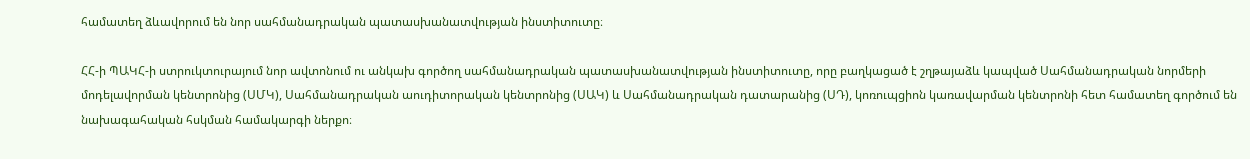համատեղ ձևավորում են նոր սահմանադրական պատասխանատվության ինստիտուտը։

ՀՀ-ի ՊԱԿՀ-ի ստրուկտուրայում նոր ավտոնում ու անկախ գործող սահմանադրական պատասխանատվության ինստիտուտը, որը բաղկացած է շղթայաձև կապված Սահմանադրական նորմերի մոդելավորման կենտրոնից (ՍՄԿ), Սահմանադրական աուդիտորական կենտրոնից (ՍԱԿ) և Սահմանադրական դատարանից (ՍԴ), կոռուպցիոն կառավարման կենտրոնի հետ համատեղ գործում են նախագահական հսկման համակարգի ներքո։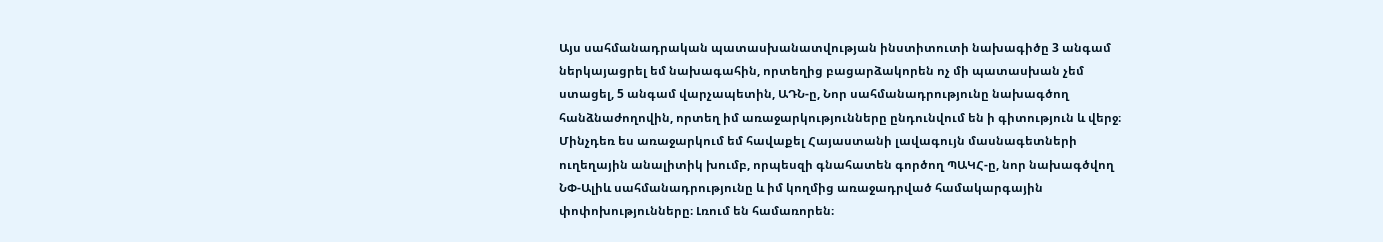Այս սահմանադրական պատասխանատվության ինստիտուտի նախագիծը 3 անգամ ներկայացրել եմ նախագահին, որտեղից բացարձակորեն ոչ մի պատասխան չեմ ստացել, 5 անգամ վարչապետին, ԱԴՆ-ը, Նոր սահմանադրությունը նախագծող հանձնաժողովին, որտեղ իմ առաջարկությունները ընդունվում են ի գիտություն և վերջ։ Մինչդեռ ես առաջարկում եմ հավաքել Հայաստանի լավագույն մասնագետների ուղեղային անալիտիկ խումբ, որպեսզի գնահատեն գործող ՊԱԿՀ-ը, նոր նախագծվող ՆՓ-Ալիև սահմանադրությունը և իմ կողմից առաջադրված համակարգային փոփոխությունները։ Լռում են համառորեն։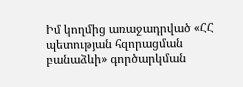Իմ կողմից առաջադրված «ՀՀ պետության հզորացման  բանաձևի» գործարկման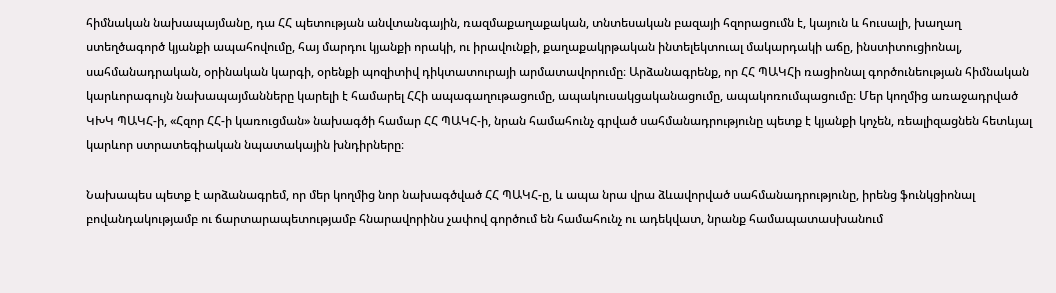հիմնական նախապայմանը, դա ՀՀ պետության անվտանգային, ռազմաքաղաքական, տնտեսական բազայի հզորացումն է, կայուն և հուսալի, խաղաղ ստեղծագործ կյանքի ապահովումը, հայ մարդու կյանքի որակի, ու իրավունքի, քաղաքակրթական ինտելեկտուալ մակարդակի աճը, ինստիտուցիոնալ, սահմանադրական, օրինական կարգի, օրենքի պոզիտիվ դիկտատուրայի արմատավորումը։ Արձանագրենք, որ ՀՀ ՊԱԿՀի ռացիոնալ գործունեության հիմնական կարևորագույն նախապայմանները կարելի է համարել ՀՀի ապագաղութացումը, ապակուսակցականացումը, ապակոռումպացումը։ Մեր կողմից առաջադրված ԿԽԿ ՊԱԿՀ-ի, «Հզոր ՀՀ-ի կառուցման» նախագծի համար ՀՀ ՊԱԿՀ-ի, նրան համահունչ գրված սահմանադրությունը պետք է կյանքի կոչեն, ռեալիզացնեն հետևյալ կարևոր ստրատեգիական նպատակային խնդիրները։

Նախապես պետք է արձանագրեմ, որ մեր կողմից նոր նախագծված ՀՀ ՊԱԿՀ-ը, և ապա նրա վրա ձևավորված սահմանադրությունը, իրենց ֆունկցիոնալ բովանդակությամբ ու ճարտարապետությամբ հնարավորինս չափով գործում են համահունչ ու ադեկվատ, նրանք համապատասխանում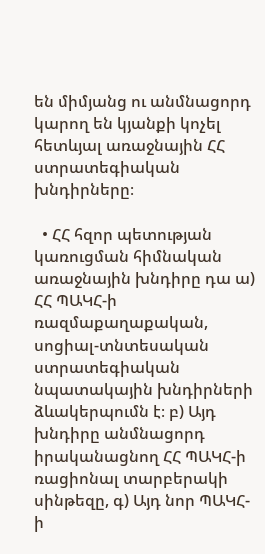են միմյանց ու անմնացորդ կարող են կյանքի կոչել հետևյալ առաջնային ՀՀ ստրատեգիական խնդիրները։

  • ՀՀ հզոր պետության կառուցման հիմնական առաջնային խնդիրը դա ա) ՀՀ ՊԱԿՀ-ի ռազմաքաղաքական, սոցիալ-տնտեսական ստրատեգիական նպատակային խնդիրների ձևակերպումն է։ բ) Այդ խնդիրը անմնացորդ իրականացնող ՀՀ ՊԱԿՀ-ի ռացիոնալ տարբերակի սինթեզը, գ) Այդ նոր ՊԱԿՀ-ի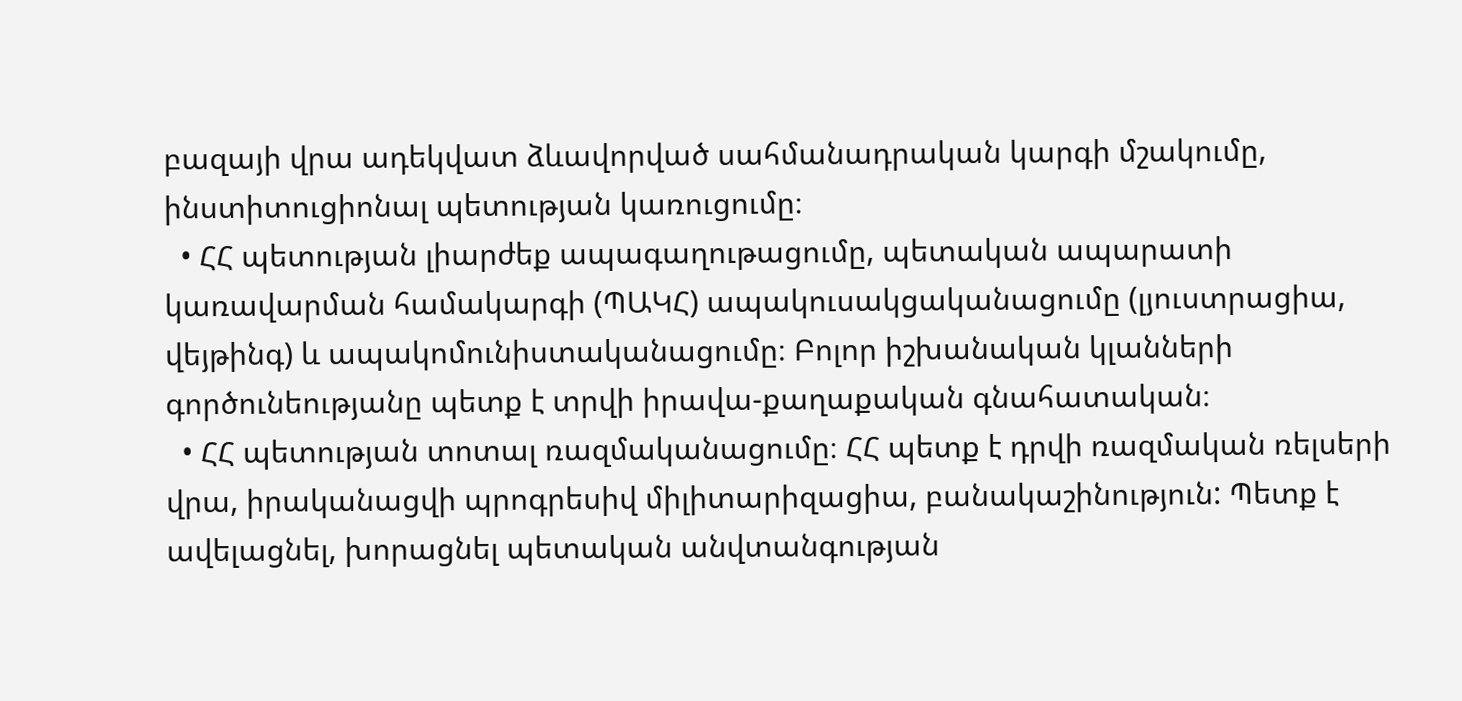բազայի վրա ադեկվատ ձևավորված սահմանադրական կարգի մշակումը, ինստիտուցիոնալ պետության կառուցումը։
  • ՀՀ պետության լիարժեք ապագաղութացումը, պետական ապարատի կառավարման համակարգի (ՊԱԿՀ) ապակուսակցականացումը (լյուստրացիա, վեյթինգ) և ապակոմունիստականացումը։ Բոլոր իշխանական կլանների գործունեությանը պետք է տրվի իրավա-քաղաքական գնահատական։
  • ՀՀ պետության տոտալ ռազմականացումը։ ՀՀ պետք է դրվի ռազմական ռելսերի վրա, իրականացվի պրոգրեսիվ միլիտարիզացիա, բանակաշինություն: Պետք է ավելացնել, խորացնել պետական անվտանգության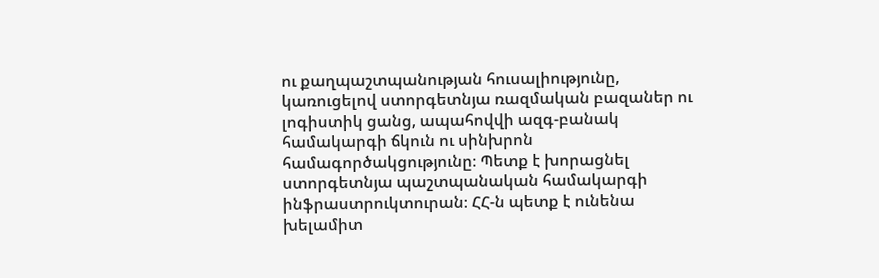ու քաղպաշտպանության հուսալիությունը, կառուցելով ստորգետնյա ռազմական բազաներ ու լոգիստիկ ցանց, ապահովվի ազգ-բանակ համակարգի ճկուն ու սինխրոն համագործակցությունը։ Պետք է խորացնել ստորգետնյա պաշտպանական համակարգի ինֆրաստրուկտուրան։ ՀՀ-ն պետք է ունենա խելամիտ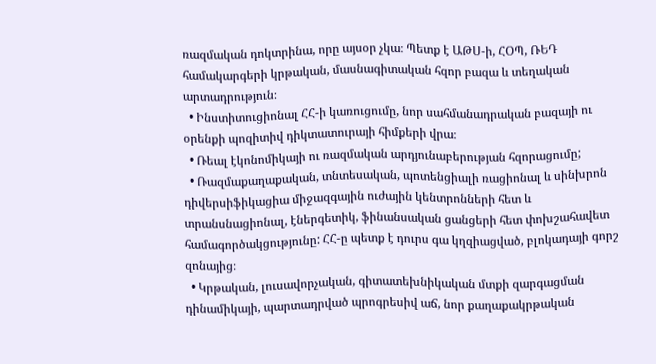ռազմական դոկտրինա, որը այսօր չկա։ Պետք է ԱԹՍ-ի, ՀՕՊ, ՌԵԴ համակարգերի կրթական, մասնագիտական հզոր բազա և տեղական արտադրություն։
  • Ինստիտուցիոնալ ՀՀ-ի կառուցումը, նոր սահմանադրական բազայի ու օրենքի պոզիտիվ դիկտատուրայի հիմքերի վրա։
  • Ռեալ էկոնոմիկայի ու ռազմական արդյունաբերության հզորացումը;
  • Ռազմաքաղաքական, տնտեսական, պոտենցիալի ռացիոնալ և սինխրոն դիվերսիֆիկացիա միջազգային ուժային կենտրոնների հետ և տրանսնացիոնալ, էներգետիկ, ֆինանսական ցանցերի հետ փոխշահավետ համագործակցությունը: ՀՀ-ը պետք է դուրս գա կղզիացված, բլոկադայի գորշ զոնայից։
  • Կրթական, լուսավորչական, գիտատեխնիկական մտքի զարգացման դինամիկայի, պարտադրված պրոգրեսիվ աճ, նոր քաղաքակրթական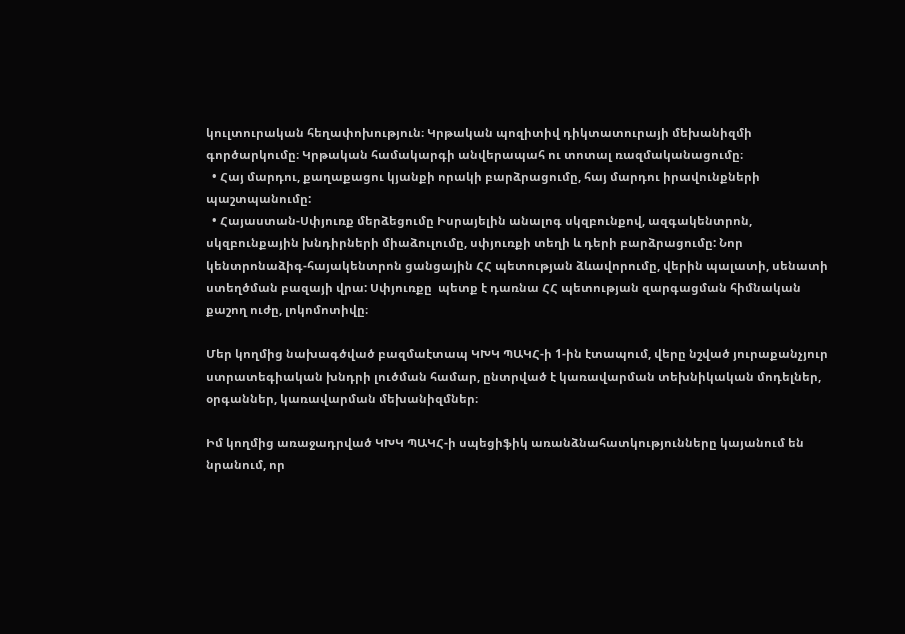կուլտուրական հեղափոխություն։ Կրթական պոզիտիվ դիկտատուրայի մեխանիզմի գործարկումը։ Կրթական համակարգի անվերապահ ու տոտալ ռազմականացումը։
  • Հայ մարդու, քաղաքացու կյանքի որակի բարձրացումը, հայ մարդու իրավունքների պաշտպանումը:
  • Հայաստան-Սփյուռք մերձեցումը Իսրայելին անալոգ սկզբունքով, ազգակենտրոն, սկզբունքային խնդիրների միաձուլումը, սփյուռքի տեղի և դերի բարձրացումը: Նոր կենտրոնաձիգ-հայակենտրոն ցանցային ՀՀ պետության ձևավորումը, վերին պալատի, սենատի ստեղծման բազայի վրա: Սփյուռքը  պետք է դառնա ՀՀ պետության զարգացման հիմնական քաշող ուժը, լոկոմոտիվը։

Մեր կողմից նախագծված բազմաէտապ ԿԽԿ ՊԱԿՀ-ի 1-ին էտապում, վերը նշված յուրաքանչյուր ստրատեգիական խնդրի լուծման համար, ընտրված է կառավարման տեխնիկական մոդելներ, օրգաններ, կառավարման մեխանիզմներ։

Իմ կողմից առաջադրված ԿԽԿ ՊԱԿՀ-ի սպեցիֆիկ առանձնահատկությունները կայանում են նրանում, որ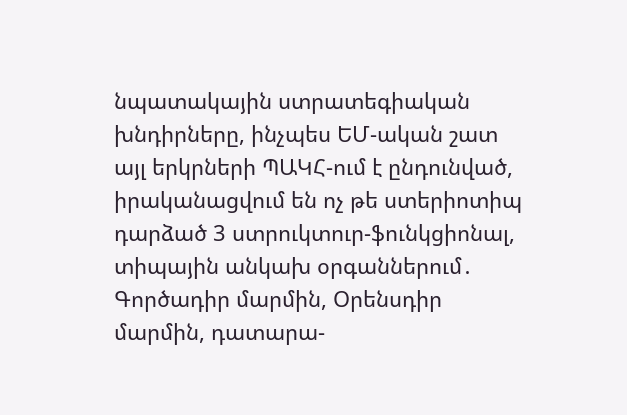նպատակային ստրատեգիական խնդիրները, ինչպես ԵՄ-ական շատ այլ երկրների ՊԱԿՀ-ում է ընդունված, իրականացվում են ոչ թե ստերիոտիպ դարձած 3 ստրուկտուր-ֆունկցիոնալ, տիպային անկախ օրգաններում․ Գործադիր մարմին, Օրենսդիր մարմին, դատարա-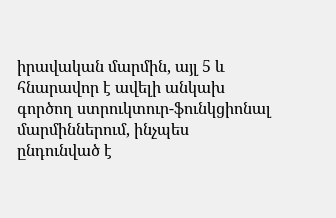իրավական մարմին, այլ 5 և հնարավոր է ավելի անկախ գործող ստրուկտուր-ֆունկցիոնալ մարմիններում, ինչպես ընդունված է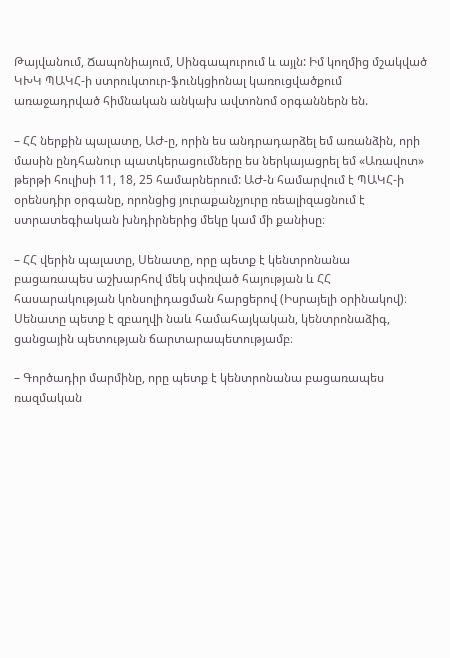Թայվանում, Ճապոնիայում, Սինգապուրում և այլն: Իմ կողմից մշակված ԿԽԿ ՊԱԿՀ-ի ստրուկտուր-ֆունկցիոնալ կառուցվածքում առաջադրված հիմնական անկախ ավտոնոմ օրգաններն են.

– ՀՀ ներքին պալատը, ԱԺ-ը, որին ես անդրադարձել եմ առանձին, որի մասին ընդհանուր պատկերացումները ես ներկայացրել եմ «Առավոտ» թերթի հուլիսի 11, 18, 25 համարներում: ԱԺ-ն համարվում է ՊԱԿՀ-ի օրենսդիր օրգանը, որոնցից յուրաքանչյուրը ռեալիզացնում է ստրատեգիական խնդիրներից մեկը կամ մի քանիսը։

– ՀՀ վերին պալատը, Սենատը, որը պետք է կենտրոնանա բացառապես աշխարհով մեկ սփռված հայության և ՀՀ հասարակության կոնսոլիդացման հարցերով (Իսրայելի օրինակով)։ Սենատը պետք է զբաղվի նաև համահայկական, կենտրոնաձիգ, ցանցային պետության ճարտարապետությամբ։

– Գործադիր մարմինը, որը պետք է կենտրոնանա բացառապես ռազմական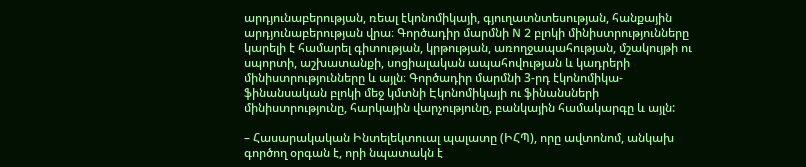արդյունաբերության, ռեալ էկոնոմիկայի, գյուղատնտեսության, հանքային արդյունաբերության վրա։ Գործադիր մարմնի N 2 բլոկի մինիստրությունները կարելի է համարել գիտության, կրթության, առողջապահության, մշակույթի ու սպորտի, աշխատանքի, սոցիալական ապահովության և կադրերի մինիստրությունները և այլն։ Գործադիր մարմնի 3-րդ էկոնոմիկա-ֆինանսական բլոկի մեջ կմտնի Էկոնոմիկայի ու ֆինանսների մինիստրությունը, հարկային վարչությունը, բանկային համակարգը և այլն:

– Հասարակական Ինտելեկտուալ պալատը (ԻՀՊ), որը ավտոնոմ, անկախ գործող օրգան է, որի նպատակն է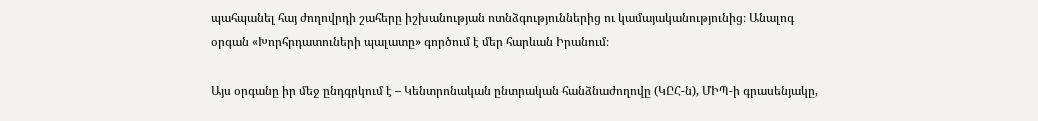պահպանել հայ ժողովրդի շահերը իշխանության ոտնձգություններից ու կամայականությունից։ Անալոգ օրգան «Խորհրդատուների պալատը» գործում է մեր հարևան Իրանում։

Այս օրգանը իր մեջ ընդգրկում է – Կենտրոնական ընտրական հանձնաժողովը (ԿԸՀ-ն), ՄԻՊ-ի գրասենյակը,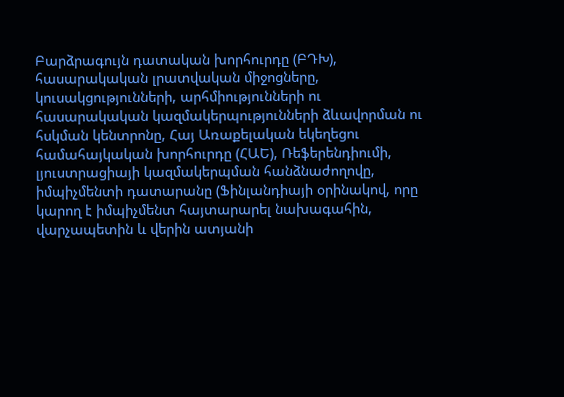Բարձրագույն դատական խորհուրդը (ԲԴԽ), հասարակական լրատվական միջոցները, կուսակցությունների, արհմիությունների ու հասարակական կազմակերպությունների ձևավորման ու հսկման կենտրոնը, Հայ Առաքելական եկեղեցու համահայկական խորհուրդը (ՀԱԵ), Ռեֆերենդիումի, լյուստրացիայի կազմակերպման հանձնաժողովը, իմպիչմենտի դատարանը (Ֆինլանդիայի օրինակով, որը կարող է իմպիչմենտ հայտարարել նախագահին, վարչապետին և վերին ատյանի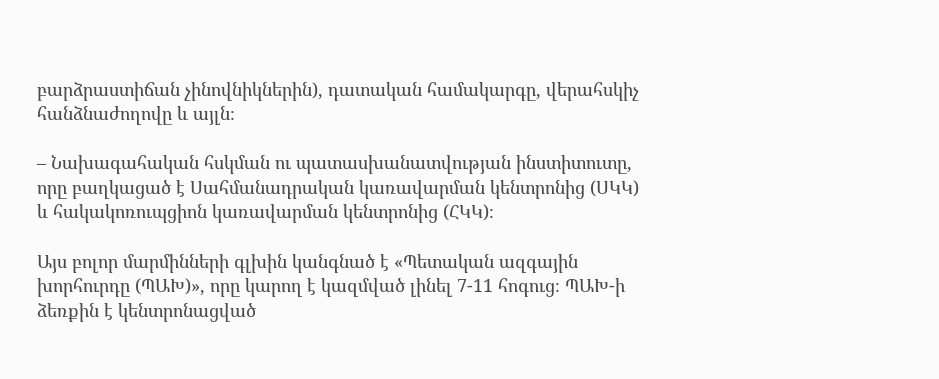բարձրաստիճան չինովնիկներին), դատական համակարգը, վերահսկիչ հանձնաժողովը և այլն։

– Նախագահական հսկման ու պատասխանատվության ինստիտուտը, որը բաղկացած է Սահմանադրական կառավարման կենտրոնից (ՍԿԿ) և հակակոռուպցիոն կառավարման կենտրոնից (ՀԿԿ)։

Այս բոլոր մարմինների գլխին կանգնած է «Պետական ազգային խորհուրդը (ՊԱԽ)», որը կարող է կազմված լինել 7-11 հոգուց։ ՊԱԽ-ի ձեռքին է կենտրոնացված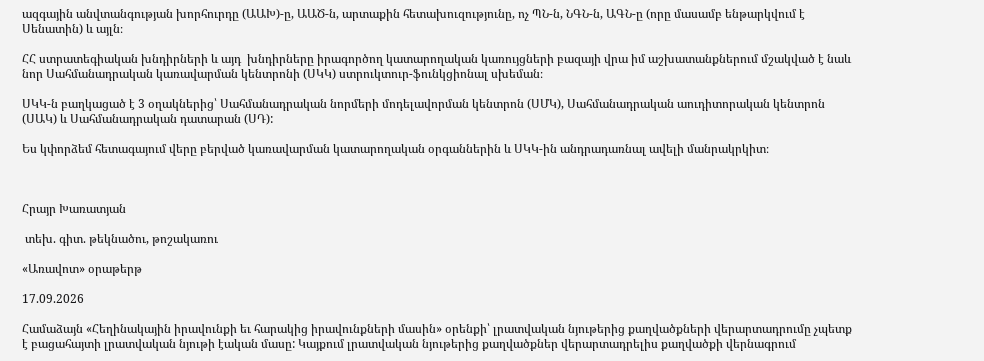ազգային անվտանգության խորհուրդը (ԱԱԽ)-ը, ԱԱԾ-ն, արտաքին հետախուզությունը, ոչ ՊՆ-ն, ՆԳՆ-ն, ԱԳՆ-ը (որը մասամբ ենթարկվում է Սենատին) և այլն։

ՀՀ ստրատեգիական խնդիրների և այդ  խնդիրները իրագործող կատարողական կառույցների բազայի վրա իմ աշխատանքներում մշակված է նաև նոր Սահմանադրական կառավարման կենտրոնի (ՍԿԿ) ստրուկտուր-ֆունկցիոնալ սխեման։

ՍԿԿ-ն բաղկացած է 3 օղակներից՝ Սահմանադրական նորմերի մոդելավորման կենտրոն (ՍՄԿ), Սահմանադրական աուդիտորական կենտրոն (ՍԱԿ) և Սահմանադրական դատարան (ՍԴ):

Ես կփորձեմ հետագայում վերը բերված կառավարման կատարողական օրգաններին և ՍԿԿ-ին անդրադառնալ ավելի մանրակրկիտ։



Հրայր Խառատյան

 տեխ. գիտ. թեկնածու, թոշակառու

«Առավոտ» օրաթերթ

17.09.2026

Համաձայն «Հեղինակային իրավունքի եւ հարակից իրավունքների մասին» օրենքի՝ լրատվական նյութերից քաղվածքների վերարտադրումը չպետք է բացահայտի լրատվական նյութի էական մասը: Կայքում լրատվական նյութերից քաղվածքներ վերարտադրելիս քաղվածքի վերնագրում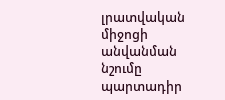լրատվական միջոցի անվանման նշումը պարտադիր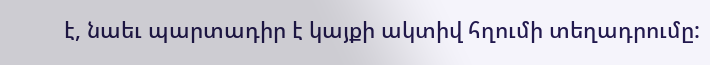է, նաեւ պարտադիր է կայքի ակտիվ հղումի տեղադրումը: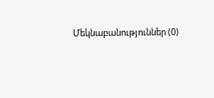Մեկնաբանություններ (0)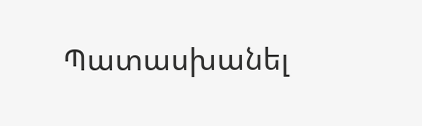Պատասխանել